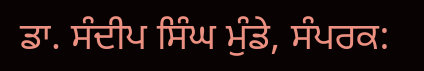ਡਾ. ਸੰਦੀਪ ਸਿੰਘ ਮੁੰਡੇ, ਸੰਪਰਕ: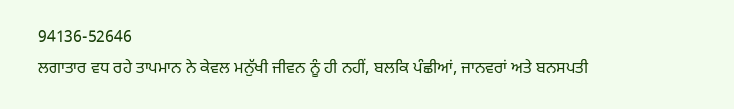94136-52646
ਲਗਾਤਾਰ ਵਧ ਰਹੇ ਤਾਪਮਾਨ ਨੇ ਕੇਵਲ ਮਨੁੱਖੀ ਜੀਵਨ ਨੂੰ ਹੀ ਨਹੀਂ, ਬਲਕਿ ਪੰਛੀਆਂ, ਜਾਨਵਰਾਂ ਅਤੇ ਬਨਸਪਤੀ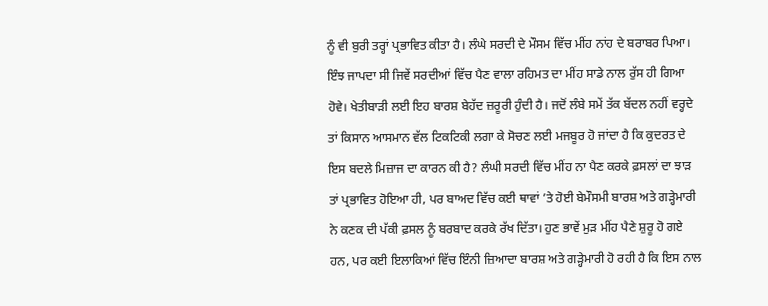ਨੂੰ ਵੀ ਬੁਰੀ ਤਰ੍ਹਾਂ ਪ੍ਰਭਾਵਿਤ ਕੀਤਾ ਹੈ। ਲੰਘੇ ਸਰਦੀ ਦੇ ਮੌਸਮ ਵਿੱਚ ਮੀਂਹ ਨਾਂਹ ਦੇ ਬਰਾਬਰ ਪਿਆ। ਇੰਝ ਜਾਪਦਾ ਸੀ ਜਿਵੇਂ ਸਰਦੀਆਂ ਵਿੱਚ ਪੈਣ ਵਾਲਾ ਰਹਿਮਤ ਦਾ ਮੀਂਹ ਸਾਡੇ ਨਾਲ ਰੁੱਸ ਹੀ ਗਿਆ ਹੋਵੇ। ਖੇਤੀਬਾੜੀ ਲਈ ਇਹ ਬਾਰਸ਼ ਬੇਹੱਦ ਜ਼ਰੂਰੀ ਹੁੰਦੀ ਹੈ। ਜਦੋਂ ਲੰਬੇ ਸਮੇਂ ਤੱਕ ਬੱਦਲ ਨਹੀਂ ਵਰ੍ਹਦੇ ਤਾਂ ਕਿਸਾਨ ਆਸਮਾਨ ਵੱਲ ਟਿਕਟਿਕੀ ਲਗਾ ਕੇ ਸੋਚਣ ਲਈ ਮਜਬੂਰ ਹੋ ਜਾਂਦਾ ਹੈ ਕਿ ਕੁਦਰਤ ਦੇ ਇਸ ਬਦਲੇ ਮਿਜ਼ਾਜ ਦਾ ਕਾਰਨ ਕੀ ਹੈ? ਲੰਘੀ ਸਰਦੀ ਵਿੱਚ ਮੀਂਹ ਨਾ ਪੈਣ ਕਰਕੇ ਫ਼ਸਲਾਂ ਦਾ ਝਾੜ ਤਾਂ ਪ੍ਰਭਾਵਿਤ ਹੋਇਆ ਹੀ, ਪਰ ਬਾਅਦ ਵਿੱਚ ਕਈ ਥਾਵਾਂ ’ਤੇ ਹੋਈ ਬੇਮੌਸਮੀ ਬਾਰਸ਼ ਅਤੇ ਗੜ੍ਹੇਮਾਰੀ ਨੇ ਕਣਕ ਦੀ ਪੱਕੀ ਫ਼ਸਲ ਨੂੰ ਬਰਬਾਦ ਕਰਕੇ ਰੱਖ ਦਿੱਤਾ। ਹੁਣ ਭਾਵੇਂ ਮੁੜ ਮੀਂਹ ਪੈਣੇ ਸ਼ੁਰੂ ਹੋ ਗਏ ਹਨ, ਪਰ ਕਈ ਇਲਾਕਿਆਂ ਵਿੱਚ ਇੰਨੀ ਜ਼ਿਆਦਾ ਬਾਰਸ਼ ਅਤੇ ਗੜ੍ਹੇਮਾਰੀ ਹੋ ਰਹੀ ਹੈ ਕਿ ਇਸ ਨਾਲ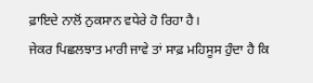ਫ਼ਾਇਦੇ ਨਾਲੋਂ ਨੁਕਸਾਨ ਵਧੇਰੇ ਹੋ ਰਿਹਾ ਹੈ।
ਜੇਕਰ ਪਿਛਲਝਾਤ ਮਾਰੀ ਜਾਵੇ ਤਾਂ ਸਾਫ਼ ਮਹਿਸੂਸ ਹੁੰਦਾ ਹੈ ਕਿ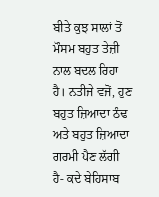ਬੀਤੇ ਕੁਝ ਸਾਲਾਂ ਤੋਂ ਮੌਸਮ ਬਹੁਤ ਤੇਜ਼ੀ ਨਾਲ ਬਦਲ ਰਿਹਾ ਹੈ। ਨਤੀਜੇ ਵਜੋਂ, ਹੁਣ ਬਹੁਤ ਜ਼ਿਆਦਾ ਠੰਢ ਅਤੇ ਬਹੁਤ ਜ਼ਿਆਦਾ ਗਰਮੀ ਪੈਣ ਲੱਗੀ ਹੈ- ਕਦੇ ਬੇਹਿਸਾਬ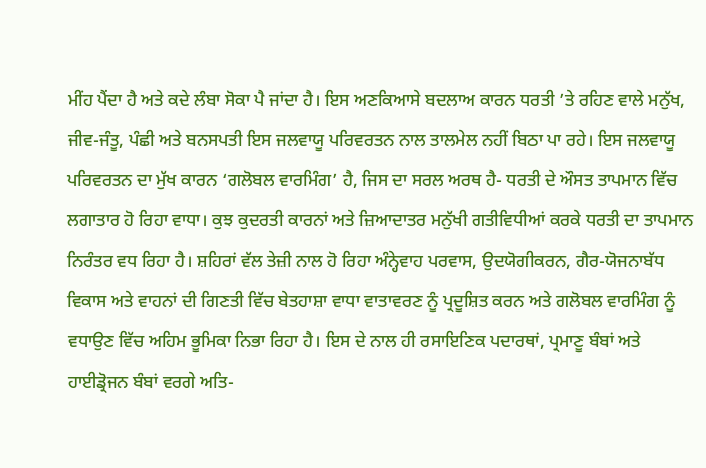ਮੀਂਹ ਪੈਂਦਾ ਹੈ ਅਤੇ ਕਦੇ ਲੰਬਾ ਸੋਕਾ ਪੈ ਜਾਂਦਾ ਹੈ। ਇਸ ਅਣਕਿਆਸੇ ਬਦਲਾਅ ਕਾਰਨ ਧਰਤੀ ’ਤੇ ਰਹਿਣ ਵਾਲੇ ਮਨੁੱਖ, ਜੀਵ-ਜੰਤੂ, ਪੰਛੀ ਅਤੇ ਬਨਸਪਤੀ ਇਸ ਜਲਵਾਯੂ ਪਰਿਵਰਤਨ ਨਾਲ ਤਾਲਮੇਲ ਨਹੀਂ ਬਿਠਾ ਪਾ ਰਹੇ। ਇਸ ਜਲਵਾਯੂ ਪਰਿਵਰਤਨ ਦਾ ਮੁੱਖ ਕਾਰਨ ‘ਗਲੋਬਲ ਵਾਰਮਿੰਗ’ ਹੈ, ਜਿਸ ਦਾ ਸਰਲ ਅਰਥ ਹੈ- ਧਰਤੀ ਦੇ ਔਸਤ ਤਾਪਮਾਨ ਵਿੱਚ ਲਗਾਤਾਰ ਹੋ ਰਿਹਾ ਵਾਧਾ। ਕੁਝ ਕੁਦਰਤੀ ਕਾਰਨਾਂ ਅਤੇ ਜ਼ਿਆਦਾਤਰ ਮਨੁੱਖੀ ਗਤੀਵਿਧੀਆਂ ਕਰਕੇ ਧਰਤੀ ਦਾ ਤਾਪਮਾਨ ਨਿਰੰਤਰ ਵਧ ਰਿਹਾ ਹੈ। ਸ਼ਹਿਰਾਂ ਵੱਲ ਤੇਜ਼ੀ ਨਾਲ ਹੋ ਰਿਹਾ ਅੰਨ੍ਹੇਵਾਹ ਪਰਵਾਸ, ਉਦਯੋਗੀਕਰਨ, ਗੈਰ-ਯੋਜਨਾਬੱਧ ਵਿਕਾਸ ਅਤੇ ਵਾਹਨਾਂ ਦੀ ਗਿਣਤੀ ਵਿੱਚ ਬੇਤਹਾਸ਼ਾ ਵਾਧਾ ਵਾਤਾਵਰਣ ਨੂੰ ਪ੍ਰਦੂਸ਼ਿਤ ਕਰਨ ਅਤੇ ਗਲੋਬਲ ਵਾਰਮਿੰਗ ਨੂੰ ਵਧਾਉਣ ਵਿੱਚ ਅਹਿਮ ਭੂਮਿਕਾ ਨਿਭਾ ਰਿਹਾ ਹੈ। ਇਸ ਦੇ ਨਾਲ ਹੀ ਰਸਾਇਣਿਕ ਪਦਾਰਥਾਂ, ਪ੍ਰਮਾਣੂ ਬੰਬਾਂ ਅਤੇ ਹਾਈਡ੍ਰੋਜਨ ਬੰਬਾਂ ਵਰਗੇ ਅਤਿ-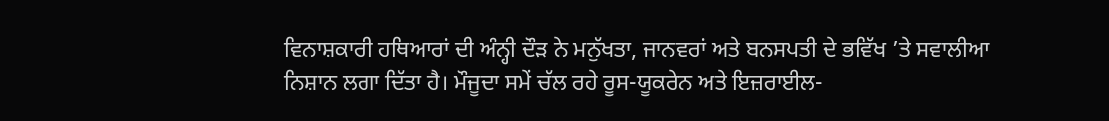ਵਿਨਾਸ਼ਕਾਰੀ ਹਥਿਆਰਾਂ ਦੀ ਅੰਨ੍ਹੀ ਦੌੜ ਨੇ ਮਨੁੱਖਤਾ, ਜਾਨਵਰਾਂ ਅਤੇ ਬਨਸਪਤੀ ਦੇ ਭਵਿੱਖ ’ਤੇ ਸਵਾਲੀਆ ਨਿਸ਼ਾਨ ਲਗਾ ਦਿੱਤਾ ਹੈ। ਮੌਜੂਦਾ ਸਮੇਂ ਚੱਲ ਰਹੇ ਰੂਸ-ਯੂਕਰੇਨ ਅਤੇ ਇਜ਼ਰਾਈਲ-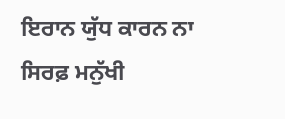ਇਰਾਨ ਯੁੱਧ ਕਾਰਨ ਨਾ ਸਿਰਫ਼ ਮਨੁੱਖੀ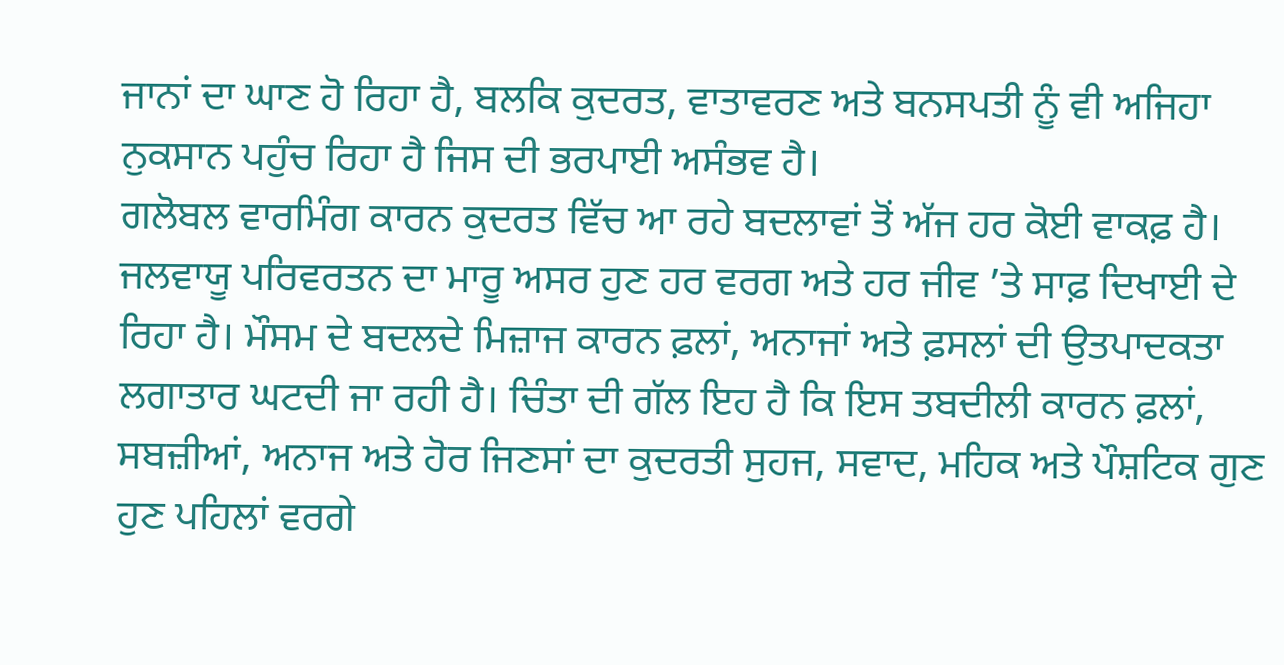ਜਾਨਾਂ ਦਾ ਘਾਣ ਹੋ ਰਿਹਾ ਹੈ, ਬਲਕਿ ਕੁਦਰਤ, ਵਾਤਾਵਰਣ ਅਤੇ ਬਨਸਪਤੀ ਨੂੰ ਵੀ ਅਜਿਹਾ ਨੁਕਸਾਨ ਪਹੁੰਚ ਰਿਹਾ ਹੈ ਜਿਸ ਦੀ ਭਰਪਾਈ ਅਸੰਭਵ ਹੈ।
ਗਲੋਬਲ ਵਾਰਮਿੰਗ ਕਾਰਨ ਕੁਦਰਤ ਵਿੱਚ ਆ ਰਹੇ ਬਦਲਾਵਾਂ ਤੋਂ ਅੱਜ ਹਰ ਕੋਈ ਵਾਕਫ਼ ਹੈ। ਜਲਵਾਯੂ ਪਰਿਵਰਤਨ ਦਾ ਮਾਰੂ ਅਸਰ ਹੁਣ ਹਰ ਵਰਗ ਅਤੇ ਹਰ ਜੀਵ ’ਤੇ ਸਾਫ਼ ਦਿਖਾਈ ਦੇ ਰਿਹਾ ਹੈ। ਮੌਸਮ ਦੇ ਬਦਲਦੇ ਮਿਜ਼ਾਜ ਕਾਰਨ ਫ਼ਲਾਂ, ਅਨਾਜਾਂ ਅਤੇ ਫ਼ਸਲਾਂ ਦੀ ਉਤਪਾਦਕਤਾ ਲਗਾਤਾਰ ਘਟਦੀ ਜਾ ਰਹੀ ਹੈ। ਚਿੰਤਾ ਦੀ ਗੱਲ ਇਹ ਹੈ ਕਿ ਇਸ ਤਬਦੀਲੀ ਕਾਰਨ ਫ਼ਲਾਂ, ਸਬਜ਼ੀਆਂ, ਅਨਾਜ ਅਤੇ ਹੋਰ ਜਿਣਸਾਂ ਦਾ ਕੁਦਰਤੀ ਸੁਹਜ, ਸਵਾਦ, ਮਹਿਕ ਅਤੇ ਪੌਸ਼ਟਿਕ ਗੁਣ ਹੁਣ ਪਹਿਲਾਂ ਵਰਗੇ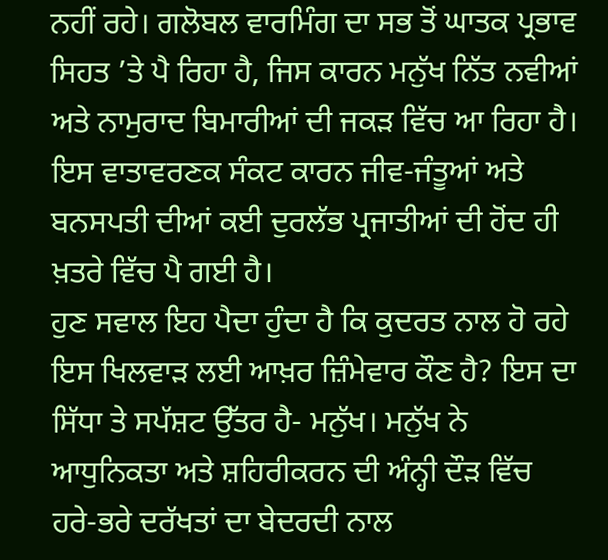ਨਹੀਂ ਰਹੇ। ਗਲੋਬਲ ਵਾਰਮਿੰਗ ਦਾ ਸਭ ਤੋਂ ਘਾਤਕ ਪ੍ਰਭਾਵ ਸਿਹਤ ’ਤੇ ਪੈ ਰਿਹਾ ਹੈ, ਜਿਸ ਕਾਰਨ ਮਨੁੱਖ ਨਿੱਤ ਨਵੀਆਂ ਅਤੇ ਨਾਮੁਰਾਦ ਬਿਮਾਰੀਆਂ ਦੀ ਜਕੜ ਵਿੱਚ ਆ ਰਿਹਾ ਹੈ। ਇਸ ਵਾਤਾਵਰਣਕ ਸੰਕਟ ਕਾਰਨ ਜੀਵ-ਜੰਤੂਆਂ ਅਤੇ ਬਨਸਪਤੀ ਦੀਆਂ ਕਈ ਦੁਰਲੱਭ ਪ੍ਰਜਾਤੀਆਂ ਦੀ ਹੋਂਦ ਹੀ ਖ਼ਤਰੇ ਵਿੱਚ ਪੈ ਗਈ ਹੈ।
ਹੁਣ ਸਵਾਲ ਇਹ ਪੈਦਾ ਹੁੰਦਾ ਹੈ ਕਿ ਕੁਦਰਤ ਨਾਲ ਹੋ ਰਹੇ ਇਸ ਖਿਲਵਾੜ ਲਈ ਆਖ਼ਰ ਜ਼ਿੰਮੇਵਾਰ ਕੌਣ ਹੈ? ਇਸ ਦਾ ਸਿੱਧਾ ਤੇ ਸਪੱਸ਼ਟ ਉੱਤਰ ਹੈ- ਮਨੁੱਖ। ਮਨੁੱਖ ਨੇ ਆਧੁਨਿਕਤਾ ਅਤੇ ਸ਼ਹਿਰੀਕਰਨ ਦੀ ਅੰਨ੍ਹੀ ਦੌੜ ਵਿੱਚ ਹਰੇ-ਭਰੇ ਦਰੱਖਤਾਂ ਦਾ ਬੇਦਰਦੀ ਨਾਲ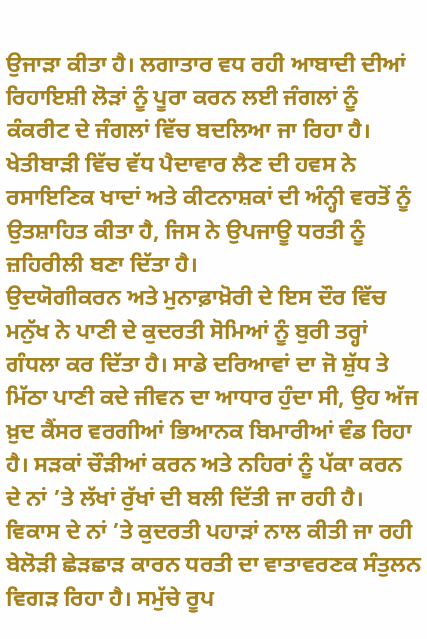ਉਜਾੜਾ ਕੀਤਾ ਹੈ। ਲਗਾਤਾਰ ਵਧ ਰਹੀ ਆਬਾਦੀ ਦੀਆਂ ਰਿਹਾਇਸ਼ੀ ਲੋੜਾਂ ਨੂੰ ਪੂਰਾ ਕਰਨ ਲਈ ਜੰਗਲਾਂ ਨੂੰ ਕੰਕਰੀਟ ਦੇ ਜੰਗਲਾਂ ਵਿੱਚ ਬਦਲਿਆ ਜਾ ਰਿਹਾ ਹੈ। ਖੇਤੀਬਾੜੀ ਵਿੱਚ ਵੱਧ ਪੈਦਾਵਾਰ ਲੈਣ ਦੀ ਹਵਸ ਨੇ ਰਸਾਇਣਿਕ ਖਾਦਾਂ ਅਤੇ ਕੀਟਨਾਸ਼ਕਾਂ ਦੀ ਅੰਨ੍ਹੀ ਵਰਤੋਂ ਨੂੰ ਉਤਸ਼ਾਹਿਤ ਕੀਤਾ ਹੈ, ਜਿਸ ਨੇ ਉਪਜਾਊ ਧਰਤੀ ਨੂੰ ਜ਼ਹਿਰੀਲੀ ਬਣਾ ਦਿੱਤਾ ਹੈ।
ਉਦਯੋਗੀਕਰਨ ਅਤੇ ਮੁਨਾਫ਼ਾਖ਼ੋਰੀ ਦੇ ਇਸ ਦੌਰ ਵਿੱਚ ਮਨੁੱਖ ਨੇ ਪਾਣੀ ਦੇ ਕੁਦਰਤੀ ਸੋਮਿਆਂ ਨੂੰ ਬੁਰੀ ਤਰ੍ਹਾਂ ਗੰਧਲਾ ਕਰ ਦਿੱਤਾ ਹੈ। ਸਾਡੇ ਦਰਿਆਵਾਂ ਦਾ ਜੋ ਸ਼ੁੱਧ ਤੇ ਮਿੱਠਾ ਪਾਣੀ ਕਦੇ ਜੀਵਨ ਦਾ ਆਧਾਰ ਹੁੰਦਾ ਸੀ, ਉਹ ਅੱਜ ਖ਼ੁਦ ਕੈਂਸਰ ਵਰਗੀਆਂ ਭਿਆਨਕ ਬਿਮਾਰੀਆਂ ਵੰਡ ਰਿਹਾ ਹੈ। ਸੜਕਾਂ ਚੌੜੀਆਂ ਕਰਨ ਅਤੇ ਨਹਿਰਾਂ ਨੂੰ ਪੱਕਾ ਕਰਨ ਦੇ ਨਾਂ ’ਤੇ ਲੱਖਾਂ ਰੁੱਖਾਂ ਦੀ ਬਲੀ ਦਿੱਤੀ ਜਾ ਰਹੀ ਹੈ। ਵਿਕਾਸ ਦੇ ਨਾਂ ’ਤੇ ਕੁਦਰਤੀ ਪਹਾੜਾਂ ਨਾਲ ਕੀਤੀ ਜਾ ਰਹੀ ਬੇਲੋੜੀ ਛੇੜਛਾੜ ਕਾਰਨ ਧਰਤੀ ਦਾ ਵਾਤਾਵਰਣਕ ਸੰਤੁਲਨ ਵਿਗੜ ਰਿਹਾ ਹੈ। ਸਮੁੱਚੇ ਰੂਪ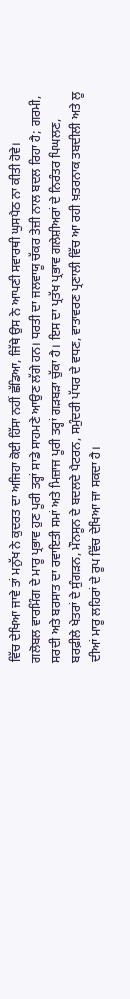ਵਿੱਚ ਦੇਖਿਆ ਜਾਵੇ ਤਾਂ ਮਨੁੱਖ ਨੇ ਕੁਦਰਤ ਦਾ ਅਜਿਹਾ ਕੋਈ ਹਿੱਸਾ ਨਹੀਂ ਛੱਡਿਆ, ਜਿੱਥੇ ਉਸ ਨੇ ਆਪਣੀ ਸਵਾਰਥੀ ਘੁਸਪੈਠ ਨਾ ਕੀਤੀ ਹੋਵੇ।
ਗਲੋਬਲ ਵਾਰਮਿੰਗ ਦੇ ਮਾਰੂ ਪ੍ਰਭਾਵ ਹੁਣ ਪੂਰੀ ਤਰ੍ਹਾਂ ਸਾਡੇ ਸਾਹਮਣੇ ਆਉਣ ਲੱਗੇ ਹਨ। ਧਰਤੀ ਦਾ ਜਲਵਾਯੂ ਚੱਕਰ ਤੇਜ਼ੀ ਨਾਲ ਬਦਲ ਰਿਹਾ ਹੈ; ਗਰਮੀ, ਸਰਦੀ ਅਤੇ ਬਰਸਾਤ ਦਾ ਰਵਾਇਤੀ ਸਮਾਂ ਅਤੇ ਮਿਜ਼ਾਜ ਪੂਰੀ ਤਰ੍ਹਾਂ ਗੜਬੜਾ ਚੁੱਕਾ ਹੈ। ਇਸ ਦਾ ਪ੍ਰਤੱਖ ਪ੍ਰਭਾਵ ਗਲੇਸ਼ੀਅਰਾਂ ਦੇ ਨਿਰੰਤਰ ਪਿਘਲਣ, ਬਰਫ਼ੀਲੇ ਖੇਤਰਾਂ ਦੇ ਸੁੰਗੜਨ, ਮੌਨਸੂਨ ਦੇ ਬਦਲਦੇ ਪੈਟਰਨ, ਸਮੁੰਦਰੀ ਪੱਧਰ ਦੇ ਵਧਣ, ਵਾਤਾਵਰਣ ਪ੍ਰਣਾਲੀ ਵਿੱਚ ਆ ਰਹੀ ਖ਼ਤਰਨਾਕ ਤਬਦੀਲੀ ਅਤੇ ਲੂ ਦੀਆਂ ਮਾਰੂ ਲਹਿਰਾਂ ਦੇ ਰੂਪ ਵਿੱਚ ਦੇਖਿਆ ਜਾ ਸਕਦਾ ਹੈ।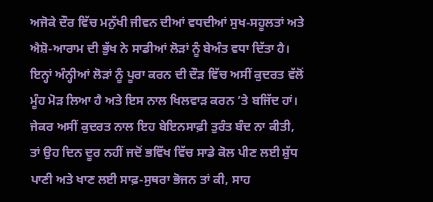ਅਜੋਕੇ ਦੌਰ ਵਿੱਚ ਮਨੁੱਖੀ ਜੀਵਨ ਦੀਆਂ ਵਧਦੀਆਂ ਸੁਖ-ਸਹੂਲਤਾਂ ਅਤੇ ਐਸ਼ੋ-ਆਰਾਮ ਦੀ ਭੁੱਖ ਨੇ ਸਾਡੀਆਂ ਲੋੜਾਂ ਨੂੰ ਬੇਅੰਤ ਵਧਾ ਦਿੱਤਾ ਹੈ। ਇਨ੍ਹਾਂ ਅੰਨ੍ਹੀਆਂ ਲੋੜਾਂ ਨੂੰ ਪੂਰਾ ਕਰਨ ਦੀ ਦੌੜ ਵਿੱਚ ਅਸੀਂ ਕੁਦਰਤ ਵੱਲੋਂ ਮੂੰਹ ਮੋੜ ਲਿਆ ਹੈ ਅਤੇ ਇਸ ਨਾਲ ਖਿਲਵਾੜ ਕਰਨ ’ਤੇ ਬਜਿੱਦ ਹਾਂ।
ਜੇਕਰ ਅਸੀਂ ਕੁਦਰਤ ਨਾਲ ਇਹ ਬੇਇਨਸਾਫ਼ੀ ਤੁਰੰਤ ਬੰਦ ਨਾ ਕੀਤੀ, ਤਾਂ ਉਹ ਦਿਨ ਦੂਰ ਨਹੀਂ ਜਦੋਂ ਭਵਿੱਖ ਵਿੱਚ ਸਾਡੇ ਕੋਲ ਪੀਣ ਲਈ ਸ਼ੁੱਧ ਪਾਣੀ ਅਤੇ ਖਾਣ ਲਈ ਸਾਫ਼-ਸੁਥਰਾ ਭੋਜਨ ਤਾਂ ਕੀ, ਸਾਹ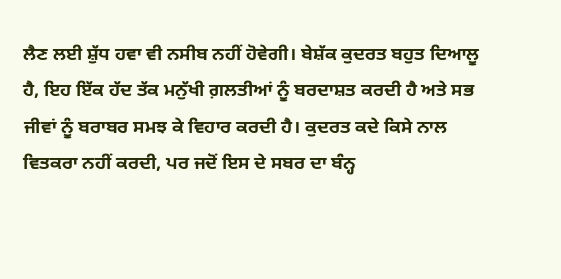ਲੈਣ ਲਈ ਸ਼ੁੱਧ ਹਵਾ ਵੀ ਨਸੀਬ ਨਹੀਂ ਹੋਵੇਗੀ। ਬੇਸ਼ੱਕ ਕੁਦਰਤ ਬਹੁਤ ਦਿਆਲੂ ਹੈ, ਇਹ ਇੱਕ ਹੱਦ ਤੱਕ ਮਨੁੱਖੀ ਗ਼ਲਤੀਆਂ ਨੂੰ ਬਰਦਾਸ਼ਤ ਕਰਦੀ ਹੈ ਅਤੇ ਸਭ ਜੀਵਾਂ ਨੂੰ ਬਰਾਬਰ ਸਮਝ ਕੇ ਵਿਹਾਰ ਕਰਦੀ ਹੈ। ਕੁਦਰਤ ਕਦੇ ਕਿਸੇ ਨਾਲ ਵਿਤਕਰਾ ਨਹੀਂ ਕਰਦੀ, ਪਰ ਜਦੋਂ ਇਸ ਦੇ ਸਬਰ ਦਾ ਬੰਨ੍ਹ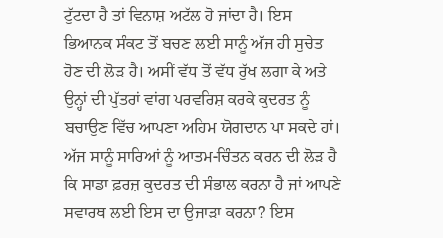ਟੁੱਟਦਾ ਹੈ ਤਾਂ ਵਿਨਾਸ਼ ਅਟੱਲ ਹੋ ਜਾਂਦਾ ਹੈ। ਇਸ ਭਿਆਨਕ ਸੰਕਟ ਤੋਂ ਬਚਣ ਲਈ ਸਾਨੂੰ ਅੱਜ ਹੀ ਸੁਚੇਤ ਹੋਣ ਦੀ ਲੋੜ ਹੈ। ਅਸੀਂ ਵੱਧ ਤੋਂ ਵੱਧ ਰੁੱਖ ਲਗਾ ਕੇ ਅਤੇ ਉਨ੍ਹਾਂ ਦੀ ਪੁੱਤਰਾਂ ਵਾਂਗ ਪਰਵਰਿਸ਼ ਕਰਕੇ ਕੁਦਰਤ ਨੂੰ ਬਚਾਉਣ ਵਿੱਚ ਆਪਣਾ ਅਹਿਮ ਯੋਗਦਾਨ ਪਾ ਸਕਦੇ ਹਾਂ। ਅੱਜ ਸਾਨੂੰ ਸਾਰਿਆਂ ਨੂੰ ਆਤਮ-ਚਿੰਤਨ ਕਰਨ ਦੀ ਲੋੜ ਹੈ ਕਿ ਸਾਡਾ ਫ਼ਰਜ਼ ਕੁਦਰਤ ਦੀ ਸੰਭਾਲ ਕਰਨਾ ਹੈ ਜਾਂ ਆਪਣੇ ਸਵਾਰਥ ਲਈ ਇਸ ਦਾ ਉਜਾੜਾ ਕਰਨਾ? ਇਸ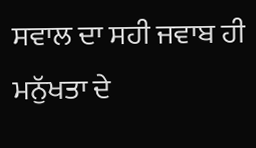ਸਵਾਲ ਦਾ ਸਹੀ ਜਵਾਬ ਹੀ ਮਨੁੱਖਤਾ ਦੇ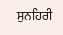ਸੁਨਹਿਰੀ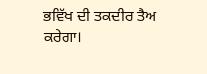ਭਵਿੱਖ ਦੀ ਤਕਦੀਰ ਤੈਅ ਕਰੇਗਾ।